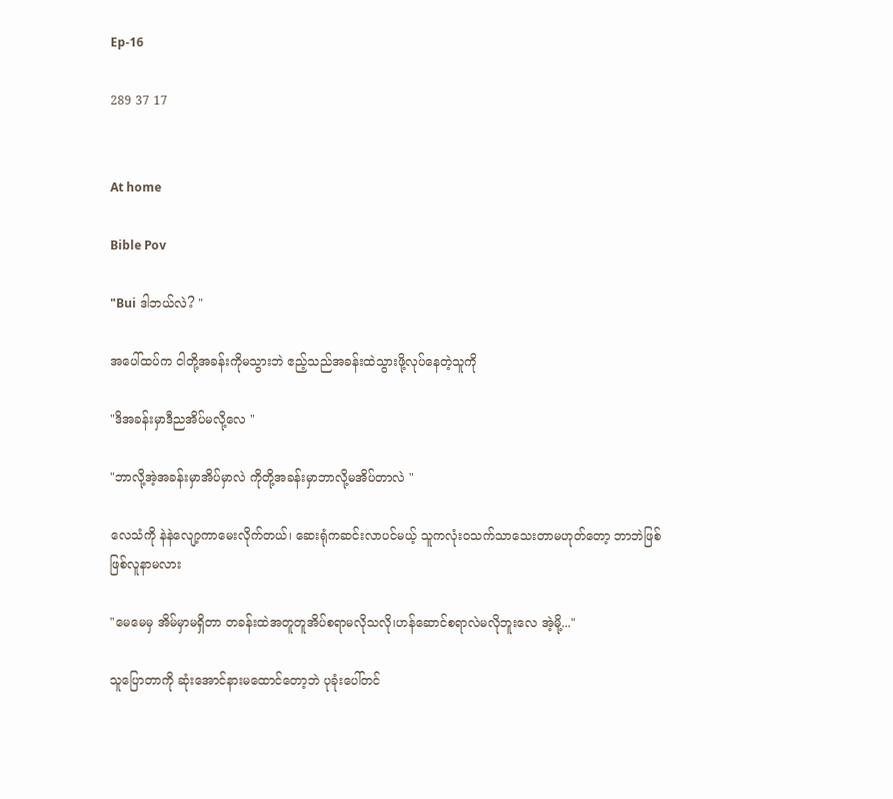Ep-16

289 37 17


At home

Bible Pov

"Bui ဒါဘယ်လဲ? "

အပေါ်ထပ်က ငါတို့အခန်းကိုမသွားဘဲ ဧည့်သည်အခန်းထဲသွားဖို့လုပ်နေတဲ့သူကို

"ဒိအခန်းမှာဒီညအိပ်မလို့လေ "

"ဘာလို့အဲ့အခန်းမှာအိပ်မှာလဲ ကိုတို့အခန်းမှာဘာလို့မအိပ်တာလဲ "

လေသံကို နဲနဲလျော့ကာမေးလိုက်တယ်၊ ဆေးရုံကဆင်းလာပင်မယ့် သူကလုံးဝသက်သာသေးတာမဟုတ်တော့ ဘာဘဲဖြစ်ဖြစ်လူနာမလား

"မေမေမှ အိမ်မှာမရှိတာ တခန်းထဲအတူတူအိပ်စရာမလိုသလို၊ဟန်ဆောင်စရာလဲမလိုဘူးလေ အဲ့မို့..."

သူပြောတာကို ဆုံးအောင်နားမထောင်တော့ဘဲ ပုခုံးပေါ်တင်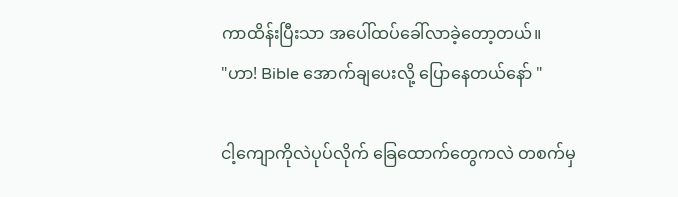ကာထိန်းပြီးသာ အပေါ်ထပ်ခေါ်လာခဲ့တော့တယ်။
"ဟာ! Bible အောက်ချပေးလို့ ပြောနေတယ်နော် "

ငါ့ကျောကိုလဲပုပ်လိုက် ခြေထောက်တွေကလဲ တစက်မှ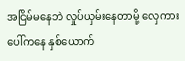အငြိမ်မနေဘဲ လှုပ်ယှမ်းနေတာမို့ လှေကားပေါ်ကနေ နှစ်ယောက်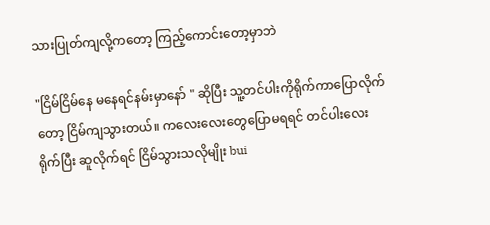သားပြုတ်ကျလို့ကတော့ ကြည့်ကောင်းတော့မှာဘဲ

"ငြိမ်ငြိမ်နေ မနေရင်နမ်းမှာနော် " ဆိုပြီး သူ့တင်ပါးကိုရိုက်ကာပြောလိုက်တော့ ငြိမ်ကျသွားတယ်။ ကလေးလေးတွေပြောမရရင် တင်ပါးလေးရိုက်ပြီး ဆူလိုက်ရင် ငြိမ်သွားသလိုမျိုး bui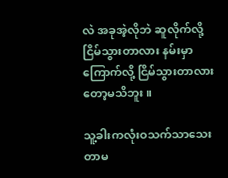လဲ အခုအဲ့လိုဘဲ ဆူလိုက်လို့ငြိမ်သွားတာလား နမ်းမှာကြောက်လို့ ငြိမ်သွားတာလားတော့မသိဘူး။

သူ့ခါးကလုံးဝသက်သာသေးတာမ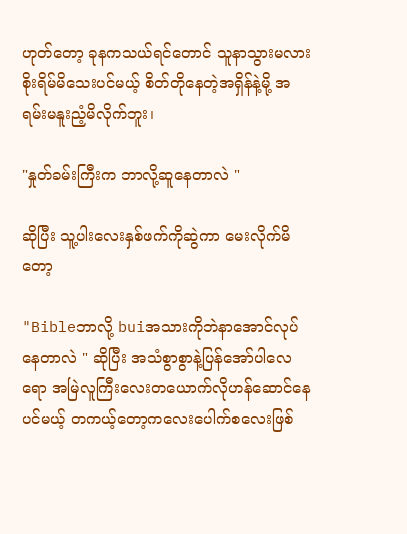ဟုတ်တော့ ခုနကသယ်ရင်တောင် သူနာသွားမလားစိုးရိမ်မိသေးပင်မယ့် စိတ်တိုနေတဲ့အရှိန်နဲ့မို့ အရမ်းမနူးညံ့မိလိုက်ဘူး၊

"နှုတ်ခမ်းကြီးက ဘာလို့ဆူနေတာလဲ "

ဆိုပြီး သူ့ပါးလေးနှစ်ဖက်ကိုဆွဲကာ မေးလိုက်မိတော့

"Bibleဘာလို့ buiအသားကိုဘဲနာအောင်လုပ်နေတာလဲ " ဆိုပြီး အသံစွာစွာနဲ့ပြန်အော်ပါလေရော အမြဲလူကြီးလေးတယောက်လိုဟန်ဆောင်နေပင်မယ့် တကယ့်တော့ကလေးပေါက်စလေးဖြစ်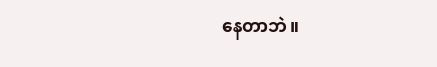နေတာဘဲ။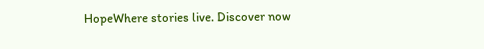HopeWhere stories live. Discover now